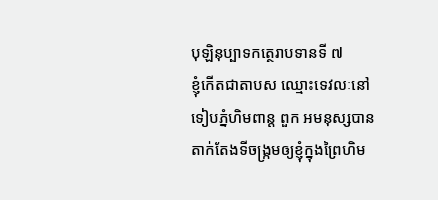បុឡិនុប្បាទកត្ថេរាបទានទី ៧
ខ្ញុំកើតជាតាបស ឈ្មោះទេវលៈនៅទៀបភ្នំហិមពាន្ត ពួក អមនុស្សបានតាក់តែងទីចង្រ្កមឲ្យខ្ញុំក្នុងព្រៃហិម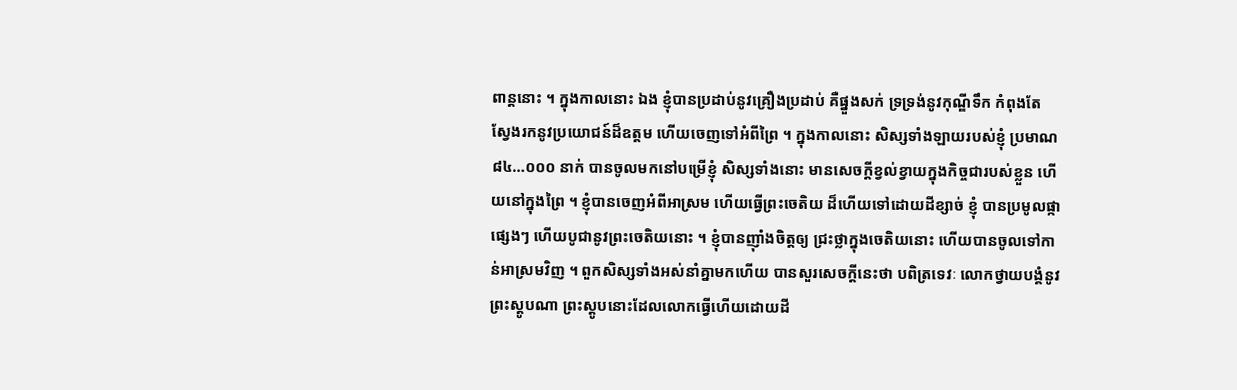ពាន្តនោះ ។ ក្នុងកាលនោះ ឯង ខ្ញុំបានប្រដាប់នូវគ្រឿងប្រដាប់ គឺផ្នួងសក់ ទ្រទ្រង់នូវកុណ្ឌីទឹក កំពុងតែ ស្វែងរកនូវប្រយោជន៍ដ៏ឧត្តម ហើយចេញទៅអំពីព្រៃ ។ ក្នុងកាលនោះ សិស្សទាំងឡាយរបស់ខ្ញុំ ប្រមាណ ៨៤…០០០ នាក់ បានចូលមកនៅបម្រើខ្ញុំ សិស្សទាំងនោះ មានសេចក្តីខ្វល់ខ្វាយក្នុងកិច្ចជារបស់ខ្លួន ហើយនៅក្នុងព្រៃ ។ ខ្ញុំបានចេញអំពីអាស្រម ហើយធ្វើព្រះចេតិយ ដ៏ហើយទៅដោយដីខ្សាច់ ខ្ញុំ បានប្រមូលផ្កាផ្សេងៗ ហើយបូជានូវព្រះចេតិយនោះ ។ ខ្ញុំបានញ៉ាំងចិត្តឲ្យ ជ្រះថ្លាក្នុងចេតិយនោះ ហើយបានចូលទៅកាន់អាស្រមវិញ ។ ពួកសិស្សទាំងអស់នាំគ្នាមកហើយ បានសួរសេចក្តីនេះថា បពិត្រទេវៈ លោកថ្វាយបង្គំនូវព្រះស្តូបណា ព្រះស្តូបនោះដែលលោកធ្វើហើយដោយដី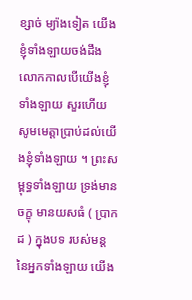ខ្សាច់ ម្យ៉ាងទៀត យើងខ្ញុំទាំងឡាយចង់ដឹង លោកកាលបើយើងខ្ញុំទាំងឡាយ សួរហើយ សូមមេត្តាប្រាប់ដល់យើងខ្ញុំទាំងឡាយ ។ ព្រះសម្ពុទ្ធទាំងឡាយ ទ្រង់មានចក្ខុ មានយសធំ ( ប្រាកដ ) ក្នុងបទ របស់មន្តនៃអ្នកទាំងឡាយ យើង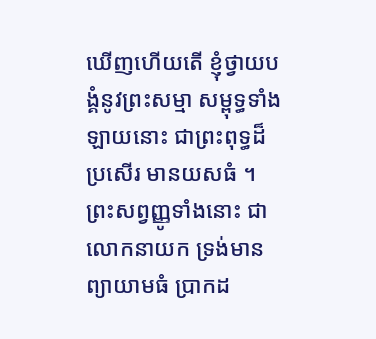ឃើញហើយតើ ខ្ញុំថ្វាយបង្គំនូវព្រះសម្មា សម្ពុទ្ធទាំងឡាយនោះ ជាព្រះពុទ្ធដ៏ប្រសើរ មានយសធំ ។ ព្រះសព្វញ្ញូទាំងនោះ ជាលោកនាយក ទ្រង់មានព្យាយាមធំ ប្រាកដ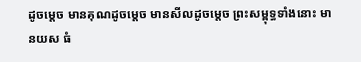ដូចម្តេច មានគុណដូចម្តេច មានសីលដូចម្តេច ព្រះសម្ពុទ្ធទាំងនោះ មានយស ធំ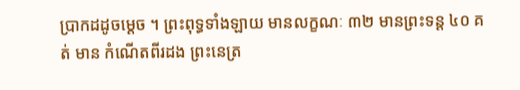ប្រាកដដូចម្តេច ។ ព្រះពុទ្ធទាំងឡាយ មានលក្ខណៈ ៣២ មានព្រះទន្ត ៤០ គត់ មាន កំណើតពីរដង ព្រះនេត្រ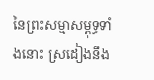នៃព្រះសម្មាសម្ពុទ្ធទាំងនោះ ស្រដៀងនឹង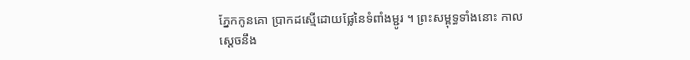ភ្នែកកូនគោ ប្រាកដស្មើដោយផ្លែនៃទំពាំងម្ជូរ ។ ព្រះសម្ពុទ្ធទាំងនោះ កាលស្តេចនឹង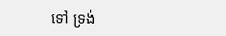ទៅ ទ្រង់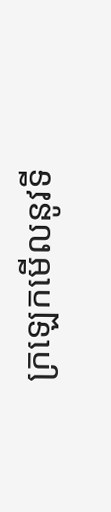ក្រឡេកមើលនូវទី